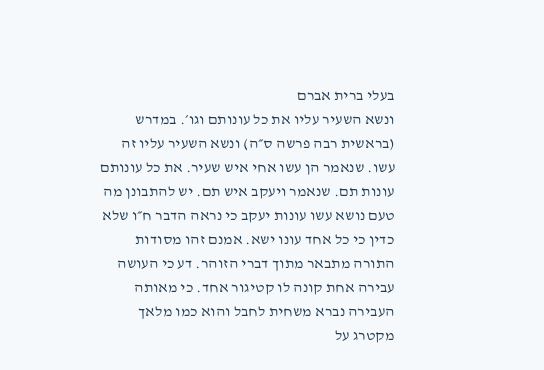בעלי ברית אברם
ונשא השעיר עליו את כל עונותם וגו׳. במדרש (בראשית רבה פרשה ס״ה) ונשא השעיר עליו זה עשו. שנאמר הן עשו אחי איש שעיר. את כל עונותם עונות תם. שנאמר ויעקב איש תם. יש להתבונן מה טעם נושא עשו עונות יעקב כי נראה הדבר ח״ו שלא כדין כי כל אחד עונו ישא. אמנם זהו מסודות התורה מתבאר מתוך דברי הזוהר. דע כי העושה עבירה אחת קונה לו קטיגור אחד. כי מאותה העבירה נברא משחית לחבל והוא כמו מלאך מקטרג על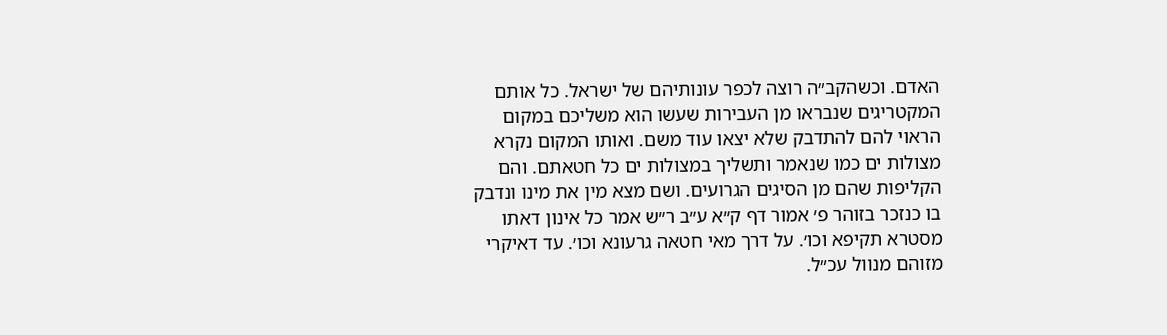האדם. וכשהקב״ה רוצה לכפר עונותיהם של ישראל. כל אותם המקטריגים שנבראו מן העבירות שעשו הוא משליכם במקום הראוי להם להתדבק שלא יצאו עוד משם. ואותו המקום נקרא מצולות ים כמו שנאמר ותשליך במצולות ים כל חטאתם. והם הקליפות שהם מן הסיגים הגרועים. ושם מצא מין את מינו ונדבק בו כנזכר בזוהר פ׳ אמור דף ק״א ע״ב ר״ש אמר כל אינון דאתו מסטרא תקיפא וכו׳. על דרך מאי חטאה גרעונא וכו׳. עד דאיקרי מזוהם מנוול עכ״ל.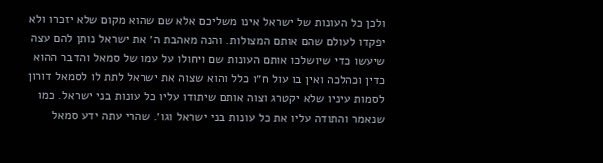ולכן כל העונות של ישראל אינו משליכם אלא שם שהוא מקום שלא יזכרו ולא יפקדו לעולם שהם אותם המצולות. והנה מאהבת ה׳ את ישראל נותן להם עצה שיעשו כדי שיושלכו אותם העונות שם ויחולו על עמו של סמאל והדבר ההוא כדין וכהלכה ואין בו עול ח״ו כלל והוא שצוה את ישראל לתת לו לסמאל דורון לסמות עיניו שלא יקטרג וצוה אותם שיתודו עליו כל עונות בני ישראל. כמו שנאמר והתודה עליו את כל עונות בני ישראל וגו׳. שהרי עתה ידע סמאל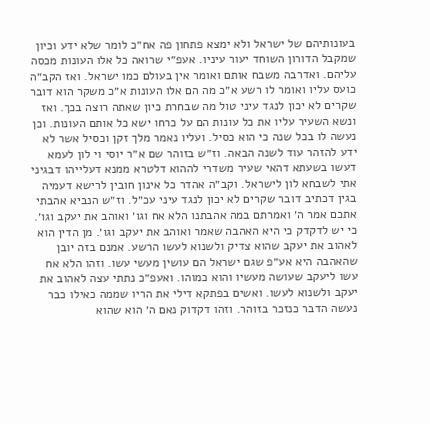בעונותיהם של ישראל ולא ימצא פתחון פה אח״כ לומר שלא ידע וכיון שמקבל הדורון השוחד יעור עיניו. אעפ״י שרואה כל אלו העונות מכסה עליהם. ואדרבה משבח אותם ואומר אין בעולם כמו ישראל. ואז הקב״ה כועס עליו ואומר לו רשע א״כ מה הם אלו העונות א״כ משקר הוא דובר שקרים לא יכון לנגד עיני טול מה שבחרת כיון שאתה רוצה בכך. ואז ונשא השעיר עליו את כל עונות הם על כרחו ישא כל אותם העונות. וכן נעשה לו בכל שנה כי הוא כסיל. ועליו נאמר מלך זקן וכסיל אשר לא ידע להזהר עוד לשנה הבאה. וז״ש בזוהר שם א״ר יוסי וי לון לעמא דעשו בשעתא דהאי שעיר משדרי לההוא דלטרא ממנא דעלייהו דבגיני אתי לשבחא לון לישראל. וקב״ה אהדר כל אינון חובין לרישא דעמיה בגין דכתיב דובר שקרים לא יכון לנגד עיני עכ״ל. וז״ש הנביא אהבתי אתכם אמר ה׳ ואמרתם במה אהבתנו הלא אח וגו׳ ואוהב את יעקב וגו׳. כי יש לדקדק כי היא האהבה שאמר ואוהב את יעקב וגו׳. מן הדין הוא לאהוב את יעקב שהוא צדיק ולשנוא לעשו הרשע. אמנם בזה יובן שהאהבה היא אע״פ שגם ישראל הם עושין מעשי עשו. וזהו הלא אח עשו ליעקב שעושה מעשיו והוא כמוהו. ואעפ״כ נתתי עצה לאהוב את יעקב ולשנוא לעשו. ואשים בפתקא דילי את הריו שממה כאילו כבר נעשה הדבר כנזכר בזוהר. וזהו דקדוק נאם ה׳ הוא שהוא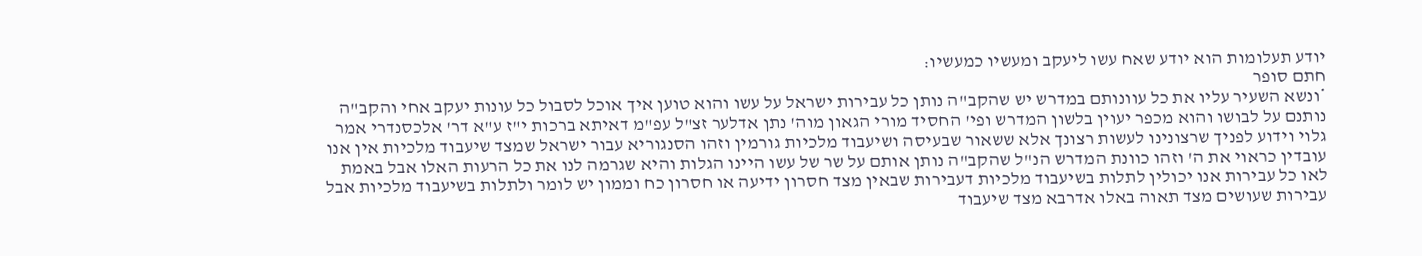יודע תעלומות הוא יודע שאח עשו ליעקב ומעשיו כמעשיו:
חתם סופר
*ונשא השעיר עליו את כל עוונותם במדרש יש שהקב"ה נותן כל עבירות ישראל על עשו והוא טוען איך אוכל לסבול כל עונות יעקב אחי והקב"ה נותנם על לבושו והוא מכפר יעוין בלשון המדרש ופי' החסיד מורי הגאון מוה' נתן אדלער זצ"ל עפ"מ דאיתא ברכות י"ז ע"א דר' אלכסנדרי אמר גלוי וידוע לפניך שרצונינו לעשות רצונך אלא ששאור שבעיסה ושיעבוד מלכיות גורמין וזהו הסנגוריא עבור ישראל שמצד שיעבוד מלכיות אין אנו עובדין כראוי את ה' וזהו כוונת המדרש הנ"ל שהקב"ה נותן אותם על שר של עשו היינו הגלות והיא שגרמה לנו את כל הרעות האלו אבל באמת לאו כל עבירות אנו יכולין לתלות בשיעבוד מלכיות דעבירות שבאין מצד חסרון ידיעה או חסרון כח וממון יש לומר ולתלות בשיעבוד מלכיות אבל עבירות שעושים מצד תאוה באלו אדרבא מצד שיעבוד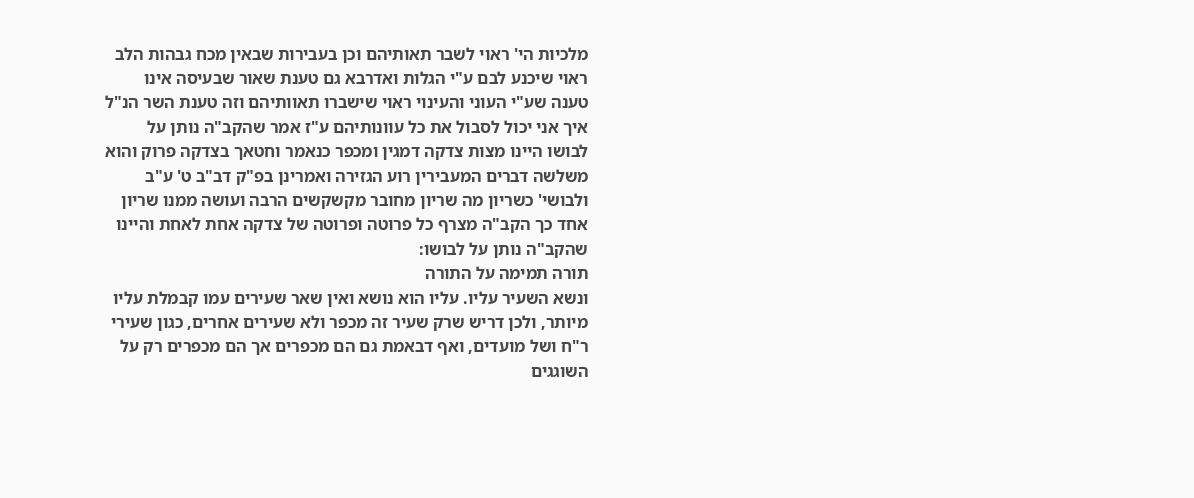מלכיות הי' ראוי לשבר תאותיהם וכן בעבירות שבאין מכח גבהות הלב ראוי שיכנע לבם ע"י הגלות ואדרבא גם טענת שאור שבעיסה אינו טענה שע"י העוני והעינוי ראוי שישברו תאוותיהם וזה טענת השר הנ"ל איך אני יכול לסבול את כל עוונותיהם ע"ז אמר שהקב"ה נותן על לבושו היינו מצות צדקה דמגין ומכפר כנאמר וחטאך בצדקה פרוק והוא משלשה דברים המעבירין רוע הגזירה ואמרינן בפ"ק דב"ב ט' ע"ב ולבושי' כשריון מה שריון מחובר מקשקשים הרבה ועושה ממנו שריון אחד כך הקב"ה מצרף כל פרוטה ופרוטה של צדקה אחת לאחת והיינו שהקב"ה נותן על לבושו:
תורה תמימה על התורה
ונשא השעיר עליו. עליו הוא נושא ואין שאר שעירים עמו קבמלת עליו מיותר, ולכן דריש שרק שעיר זה מכפר ולא שעירים אחרים, כגון שעירי ר"ח ושל מועדים, ואף דבאמת גם הם מכפרים אך הם מכפרים רק על השוגגים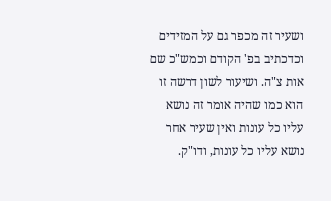ושעיר זה מכפר גם על המזידים וכדכתיב בפ' הקודם וכמש"כ שם אות צ"ה. ושיעור לשון דרשה זו הוא כמו שהיה אומר זה נושא עליו כל עונות ואין שעיר אחר נושא עליו כל עונות, ודו"ק.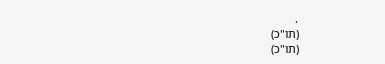.
(תו"כ)
(תו"כ)